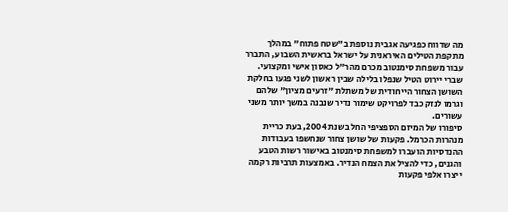מה שדווח כפגיעה אגבית נוספת ב"שטח פתוח" במהלך מתקפת הטילים האיראנית על ישראל בראשית השבוע, התברר עבור משפחת סימנטוב מכרם מהר"ל כאסון אישי ומקצועי. שברי יירוט הטיל שנפלו בלילה שבין ראשון לשני פגעו בחלקת השושן הצחור הייחודית של משתלת "זרעים מציון" שלהם וגרמו לנזק כבד לפרויקט שימור נדיר שנבנה במשך יותר משני עשורים.
סיפורו של המיזם הספציפי החל בשנת 2004, בעת כריית מנהרות הכרמל. פקעות של שושן צחור שנחשפו בעבודות ההנדסיות הועברו למשפחת סימנטוב באישור רשות הטבע והגנים, כדי להציל את הצמח הנדיר. באמצעות תרביות רקמה ייצרו אלפי פקעות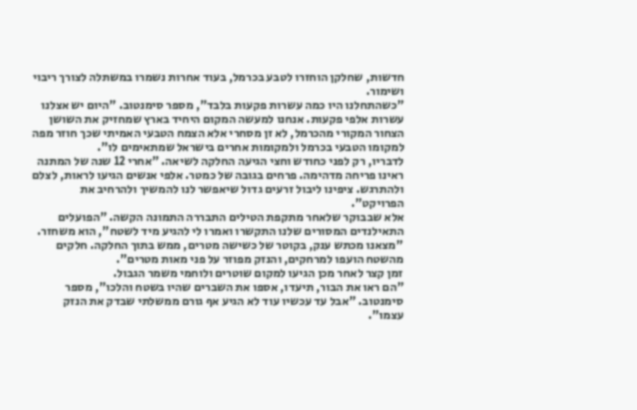חדשות, שחלקן הוחזרו לטבע בכרמל, בעוד אחרות נשמרו במשתלה לצורך ריבוי ושימור.
"כשהתחלנו היו כמה עשרות פקעות בלבד", מספר סימנטוב. "היום יש אצלנו עשרות אלפי פקעות. אנחנו למעשה המקום היחיד בארץ שמחזיק את השושן הצחור המקורי מהכרמל, לא זן מסחרי אלא הצמח הטבעי האמיתי שכך חוזר מפה למקומו הטבעי בכרמל ולמקומות אחרים בישראל שמתאימים לו".
לדבריו, רק לפני כחודש וחצי הגיעה החלקה לשיאה. "אחרי 12 שנה של המתנה ראינו פריחה מדהימה. פרחים בגובה של כמטר. אלפי אנשים הגיעו לראות, לצלם ולהתרגש. ציפינו ליבול זרעים גדול שיאפשר לנו להמשיך ולהרחיב את הפרויקט".
אלא שבבוקר שלאחר מתקפת הטילים התבררה התמונה הקשה. "הפועלים התאילנדים המסורים שלנו התקשרו ואמרו לי להגיע מיד לשטח", הוא משחזר. "מצאנו מכתש ענק, בקוטר של כשישה מטרים, ממש בתוך החלקה. חלקים מהשטח הועפו למרחקים, והנזק מפוזר על פני מאות מטרים".
זמן קצר לאחר מכן הגיעו למקום שוטרים ולוחמי משמר הגבול.
"הם ראו את הבור, תיעדו, אספו את השברים שהיו בשטח והלכו", מספר סימנטוב. "אבל עד עכשיו עוד לא הגיע אף גורם ממשלתי שבדק את הנזק עצמו".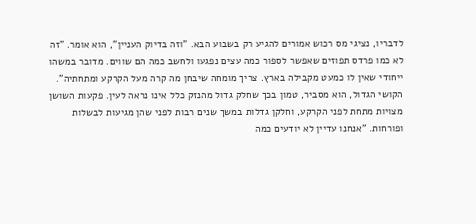לדבריו, נציגי מס רכוש אמורים להגיע רק בשבוע הבא. "וזה בדיוק העניין", הוא אומר. "זה לא כמו פרדס תפוזים שאפשר לספור כמה עצים נפגעו ולחשב כמה הם שווים. מדובר במשהו ייחודי שאין לו כמעט מקבילה בארץ. צריך מומחה שיבחן מה קרה מעל הקרקע ומתחתיה".
הקושי הגדול, הוא מסביר, טמון בכך שחלק גדול מהנזק כלל אינו נראה לעין. פקעות השושן מצויות מתחת לפני הקרקע, וחלקן גדלות במשך שנים רבות לפני שהן מגיעות לבשלות ופורחות. "אנחנו עדיין לא יודעים כמה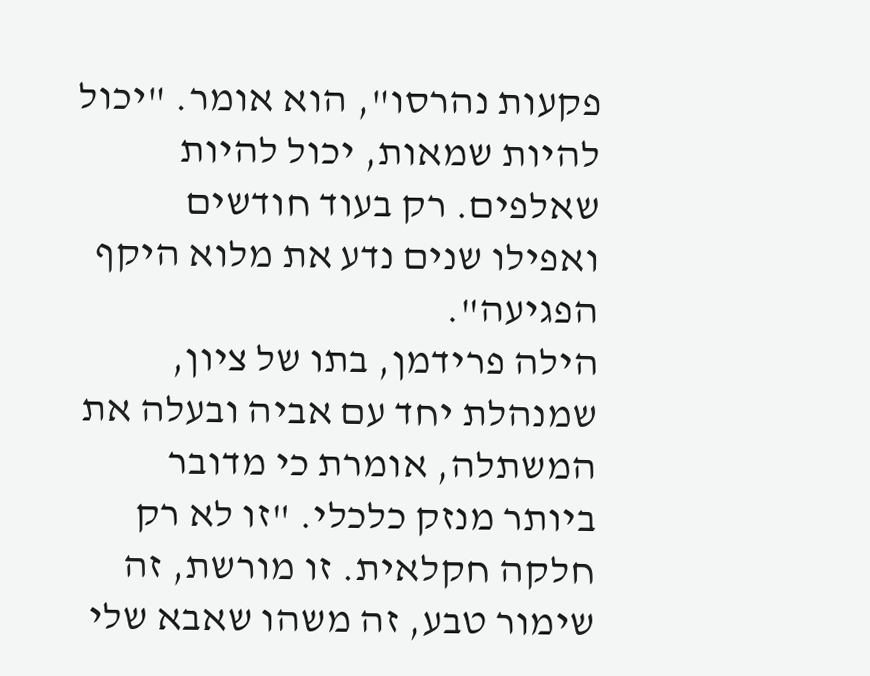פקעות נהרסו", הוא אומר. "יכול להיות שמאות, יכול להיות שאלפים. רק בעוד חודשים ואפילו שנים נדע את מלוא היקף הפגיעה".
הילה פרידמן, בתו של ציון, שמנהלת יחד עם אביה ובעלה את המשתלה, אומרת כי מדובר ביותר מנזק כלכלי. "זו לא רק חלקה חקלאית. זו מורשת, זה שימור טבע, זה משהו שאבא שלי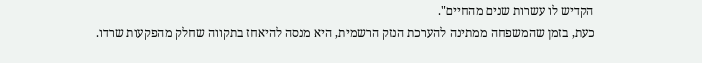הקדיש לו עשרות שנים מהחיים".
כעת, בזמן שהמשפחה ממתינה להערכת הנזק הרשמית, היא מנסה להיאחז בתקווה שחלק מהפקעות שרדו.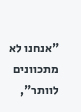"אנחנו לא מתכוונים לוותר",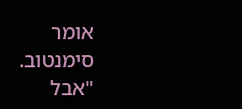אומר סימנטוב. "אבל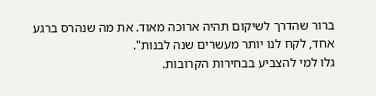ברור שהדרך לשיקום תהיה ארוכה מאוד. את מה שנהרס ברגע אחד, לקח לנו יותר מעשרים שנה לבנות".
גלו למי להצביע בבחירות הקרובות.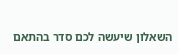השאלון שיעשה לכם סדר בהתאם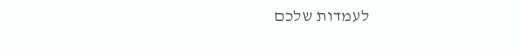לעמדות שלכם